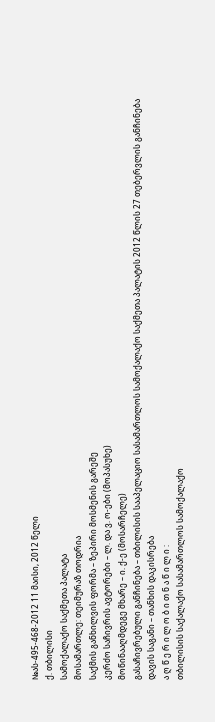№ას-495-468-2012 11 მაისი, 2012 წელი
ქ. თბილისი
სამოქალაქო საქმეთა პალატა
მოსამართლე: თეიმურაზ თოდრია
საქმის განხილვის ფორმა – ზეპირი მოსმენის გარეშე
კერძო საჩივრის ავტორები – ლ. და ვ. ო-ები (მოპასუხე)
მოწინააღმდეგე მხარე – ი. ქ-ე (მოსარჩელე)
გასაჩივრებული განჩინება – თბილისის სააპელაციო სასამართლოს სამოქალაქო საქმეთა პალატის 2012 წლის 27 თებერვლის განჩინება
დავის საგანი – თანხის დაკისრება
ა ღ წ ე რ ი ლ ო ბ ი თ ნ ა წ ი ლ ი :
თბილისის საქალაქო სასამართლოს სამოქალაქო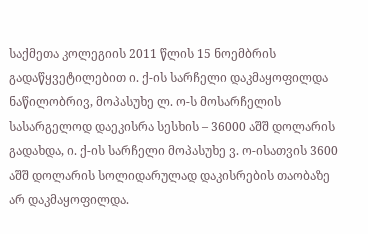საქმეთა კოლეგიის 2011 წლის 15 ნოემბრის გადაწყვეტილებით ი. ქ-ის სარჩელი დაკმაყოფილდა ნაწილობრივ, მოპასუხე ლ. ო-ს მოსარჩელის სასარგელოდ დაეკისრა სესხის – 36000 აშშ დოლარის გადახდა, ი. ქ-ის სარჩელი მოპასუხე ვ. ო-ისათვის 3600 აშშ დოლარის სოლიდარულად დაკისრების თაობაზე არ დაკმაყოფილდა.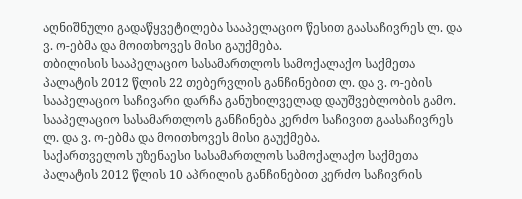აღნიშნული გადაწყვეტილება სააპელაციო წესით გაასაჩივრეს ლ. და ვ. ო-ებმა და მოითხოვეს მისი გაუქმება.
თბილისის სააპელაციო სასამართლოს სამოქალაქო საქმეთა პალატის 2012 წლის 22 თებერვლის განჩინებით ლ. და ვ. ო-ების სააპელაციო საჩივარი დარჩა განუხილველად დაუშვებლობის გამო.
სააპელაციო სასამართლოს განჩინება კერძო საჩივით გაასაჩივრეს ლ. და ვ. ო-ებმა და მოითხოვეს მისი გაუქმება.
საქართველოს უზენაესი სასამართლოს სამოქალაქო საქმეთა პალატის 2012 წლის 10 აპრილის განჩინებით კერძო საჩივრის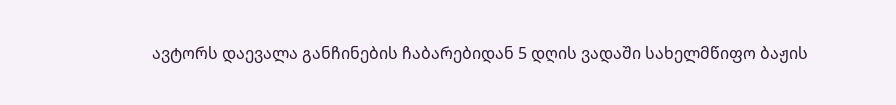ავტორს დაევალა განჩინების ჩაბარებიდან 5 დღის ვადაში სახელმწიფო ბაჟის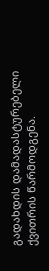გადახდის დამადასტურებელი ქვითრის წარმოდგენა.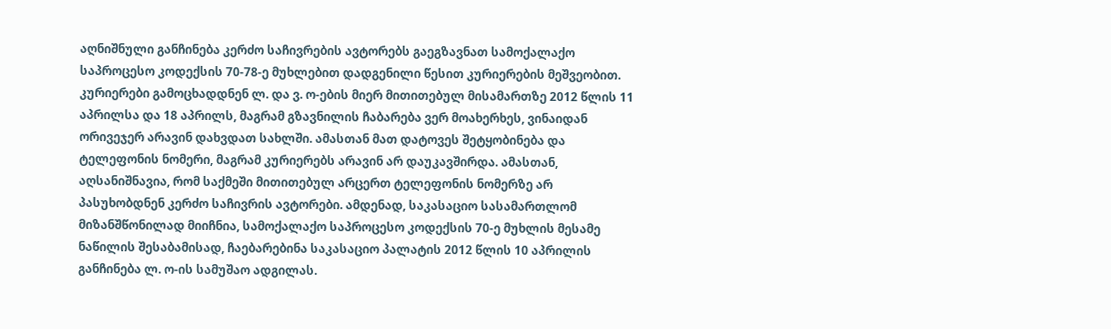აღნიშნული განჩინება კერძო საჩივრების ავტორებს გაეგზავნათ სამოქალაქო საპროცესო კოდექსის 70-78-ე მუხლებით დადგენილი წესით კურიერების მეშვეობით. კურიერები გამოცხადდნენ ლ. და ვ. ო-ების მიერ მითითებულ მისამართზე 2012 წლის 11 აპრილსა და 18 აპრილს, მაგრამ გზავნილის ჩაბარება ვერ მოახერხეს, ვინაიდან ორივეჯერ არავინ დახვდათ სახლში. ამასთან მათ დატოვეს შეტყობინება და ტელეფონის ნომერი, მაგრამ კურიერებს არავინ არ დაუკავშირდა. ამასთან, აღსანიშნავია, რომ საქმეში მითითებულ არცერთ ტელეფონის ნომერზე არ პასუხობდნენ კერძო საჩივრის ავტორები. ამდენად, საკასაციო სასამართლომ მიზანშწონილად მიიჩნია, სამოქალაქო საპროცესო კოდექსის 70-ე მუხლის მესამე ნაწილის შესაბამისად, ჩაებარებინა საკასაციო პალატის 2012 წლის 10 აპრილის განჩინება ლ. ო-ის სამუშაო ადგილას.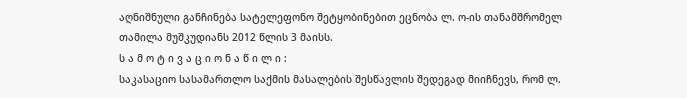აღნიშნული განჩინება სატელეფონო შეტყობინებით ეცნობა ლ. ო-ის თანამშრომელ თამილა მუშკუდიანს 2012 წლის 3 მაისს.
ს ა მ ო ტ ი ვ ა ც ი ო ნ ა წ ი ლ ი :
საკასაციო სასამართლო საქმის მასალების შესწავლის შედეგად მიიჩნევს, რომ ლ.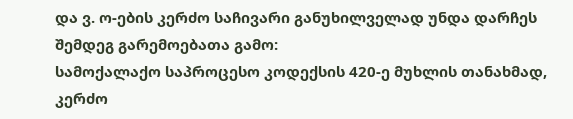და ვ. ო-ების კერძო საჩივარი განუხილველად უნდა დარჩეს შემდეგ გარემოებათა გამო:
სამოქალაქო საპროცესო კოდექსის 420-ე მუხლის თანახმად, კერძო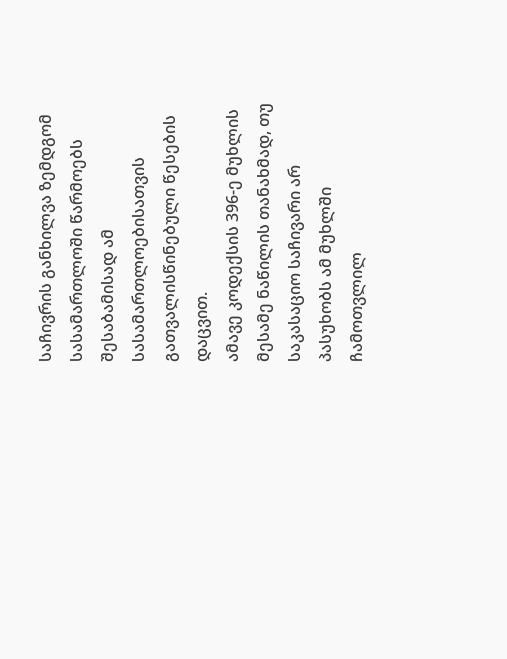საჩივრის განხილვა ზემდგომ სასამართლოში წარმოებს შესაბამისად ამ სასამართლოებისათვის გათვალისწინებული წესების დაცვით.
ამავე კოდექსის 396-ე მუხლის მესამე ნაწილის თანახმად, თუ საკასაციო საჩივარი არ პასუხობს ამ მუხლში ჩამოთვლილ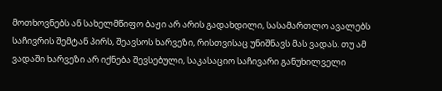მოთხოვნებს ან სახელმწიფო ბაჟი არ არის გადახდილი, სასამართლო ავალებს საჩივრის შემტან პირს, შეავსოს ხარვეზი, რისთვისაც უნიშნავს მას ვადას. თუ ამ ვადაში ხარვეზი არ იქნება შევსებული, საკასაციო საჩივარი განუხილველი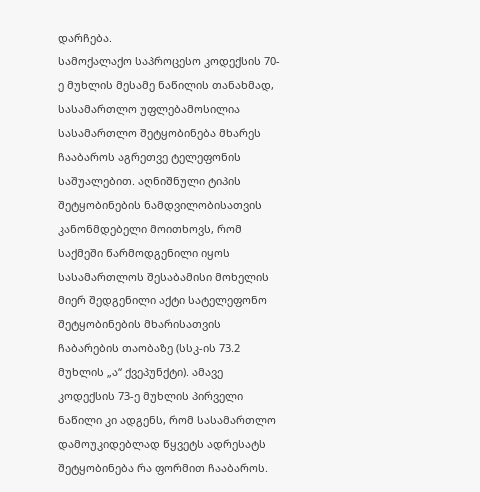დარჩება.
სამოქალაქო საპროცესო კოდექსის 70-ე მუხლის მესამე ნაწილის თანახმად, სასამართლო უფლებამოსილია სასამართლო შეტყობინება მხარეს ჩააბაროს აგრეთვე ტელეფონის საშუალებით. აღნიშნული ტიპის შეტყობინების ნამდვილობისათვის კანონმდებელი მოითხოვს, რომ საქმეში წარმოდგენილი იყოს სასამართლოს შესაბამისი მოხელის მიერ შედგენილი აქტი სატელეფონო შეტყობინების მხარისათვის ჩაბარების თაობაზე (სსკ-ის 73.2 მუხლის „ა“ ქვეპუნქტი). ამავე კოდექსის 73-ე მუხლის პირველი ნაწილი კი ადგენს, რომ სასამართლო დამოუკიდებლად წყვეტს ადრესატს შეტყობინება რა ფორმით ჩააბაროს.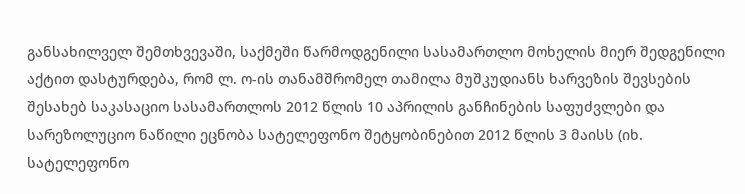განსახილველ შემთხვევაში, საქმეში წარმოდგენილი სასამართლო მოხელის მიერ შედგენილი აქტით დასტურდება, რომ ლ. ო-ის თანამშრომელ თამილა მუშკუდიანს ხარვეზის შევსების შესახებ საკასაციო სასამართლოს 2012 წლის 10 აპრილის განჩინების საფუძვლები და სარეზოლუციო ნაწილი ეცნობა სატელეფონო შეტყობინებით 2012 წლის 3 მაისს (იხ. სატელეფონო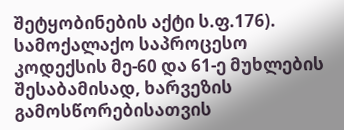შეტყობინების აქტი ს.ფ.176). სამოქალაქო საპროცესო კოდექსის მე-60 და 61-ე მუხლების შესაბამისად, ხარვეზის გამოსწორებისათვის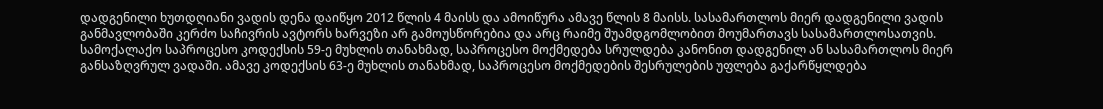დადგენილი ხუთდღიანი ვადის დენა დაიწყო 2012 წლის 4 მაისს და ამოიწურა ამავე წლის 8 მაისს. სასამართლოს მიერ დადგენილი ვადის განმავლობაში კერძო საჩივრის ავტორს ხარვეზი არ გამოუსწორებია და არც რაიმე შუამდგომლობით მოუმართავს სასამართლოსათვის.
სამოქალაქო საპროცესო კოდექსის 59-ე მუხლის თანახმად, საპროცესო მოქმედება სრულდება კანონით დადგენილ ან სასამართლოს მიერ განსაზღვრულ ვადაში. ამავე კოდექსის 63-ე მუხლის თანახმად, საპროცესო მოქმედების შესრულების უფლება გაქარწყლდება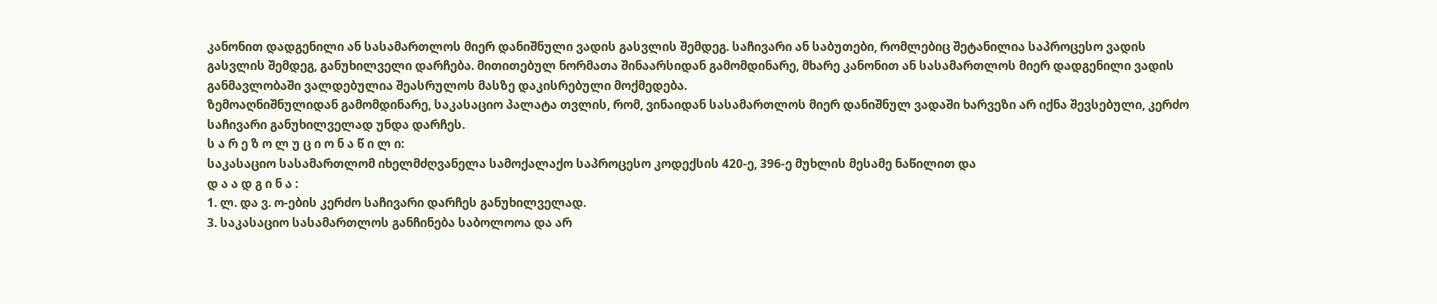კანონით დადგენილი ან სასამართლოს მიერ დანიშნული ვადის გასვლის შემდეგ. საჩივარი ან საბუთები, რომლებიც შეტანილია საპროცესო ვადის გასვლის შემდეგ, განუხილველი დარჩება. მითითებულ ნორმათა შინაარსიდან გამომდინარე, მხარე კანონით ან სასამართლოს მიერ დადგენილი ვადის განმავლობაში ვალდებულია შეასრულოს მასზე დაკისრებული მოქმედება.
ზემოაღნიშნულიდან გამომდინარე, საკასაციო პალატა თვლის, რომ, ვინაიდან სასამართლოს მიერ დანიშნულ ვადაში ხარვეზი არ იქნა შევსებული, კერძო საჩივარი განუხილველად უნდა დარჩეს.
ს ა რ ე ზ ო ლ უ ც ი ო ნ ა წ ი ლ ი:
საკასაციო სასამართლომ იხელმძღვანელა სამოქალაქო საპროცესო კოდექსის 420-ე, 396-ე მუხლის მესამე ნაწილით და
დ ა ა დ გ ი ნ ა :
1. ლ. და ვ. ო-ების კერძო საჩივარი დარჩეს განუხილველად.
3. საკასაციო სასამართლოს განჩინება საბოლოოა და არ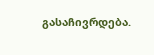გასაჩივრდება.